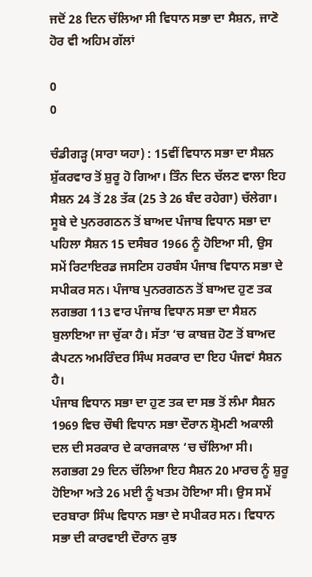ਜਦੋਂ 28 ਦਿਨ ਚੱਲਿਆ ਸੀ ਵਿਧਾਨ ਸਭਾ ਦਾ ਸੈਸ਼ਨ, ਜਾਣੋ ਹੋਰ ਵੀ ਅਹਿਮ ਗੱਲਾਂ

0
0

ਚੰਡੀਗੜ੍ਹ (ਸਾਰਾ ਯਹਾ) : 15ਵੀਂ ਵਿਧਾਨ ਸਭਾ ਦਾ ਸੈਸ਼ਨ ਸ਼ੁੱਕਰਵਾਰ ਤੋਂ ਸ਼ੁਰੂ ਹੋ ਗਿਆ। ਤਿੰਨ ਦਿਨ ਚੱਲਣ ਵਾਲਾ ਇਹ ਸੈਸ਼ਨ 24 ਤੋਂ 28 ਤੱਕ (25 ਤੇ 26 ਬੰਦ ਰਹੇਗਾ) ਚੱਲੇਗਾ। ਸੂਬੇ ਦੇ ਪੁਨਰਗਠਨ ਤੋਂ ਬਾਅਦ ਪੰਜਾਬ ਵਿਧਾਨ ਸਭਾ ਦਾ ਪਹਿਲਾ ਸੈਸ਼ਨ 15 ਦਸੰਬਰ 1966 ਨੂੰ ਹੋਇਆ ਸੀ, ਉਸ ਸਮੇਂ ਰਿਟਾਇਰਡ ਜਸਟਿਸ ਹਰਬੰਸ ਪੰਜਾਬ ਵਿਧਾਨ ਸਭਾ ਦੇ ਸਪੀਕਰ ਸਨ। ਪੰਜਾਬ ਪੁਨਰਗਠਨ ਤੋਂ ਬਾਅਦ ਹੁਣ ਤਕ ਲਗਭਗ 113 ਵਾਰ ਪੰਜਾਬ ਵਿਧਾਨ ਸਭਾ ਦਾ ਸੈਸ਼ਨ ਬੁਲਾਇਆ ਜਾ ਚੁੱਕਾ ਹੈ। ਸੱਤਾ ‘ਚ ਕਾਬਜ਼ ਹੋਣ ਤੋਂ ਬਾਅਦ ਕੈਪਟਨ ਅਮਰਿੰਦਰ ਸਿੰਘ ਸਰਕਾਰ ਦਾ ਇਹ ਪੰਜਵਾਂ ਸੈਸ਼ਨ ਹੈ।
ਪੰਜਾਬ ਵਿਧਾਨ ਸਭਾ ਦਾ ਹੁਣ ਤਕ ਦਾ ਸਭ ਤੋਂ ਲੰਮਾ ਸੈਸ਼ਨ 1969 ਵਿਚ ਚੌਥੀ ਵਿਧਾਨ ਸਭਾ ਦੌਰਾਨ ਸ਼੍ਰੋਮਣੀ ਅਕਾਲੀ ਦਲ ਦੀ ਸਰਕਾਰ ਦੇ ਕਾਰਜਕਾਲ ‘ਚ ਚੱਲਿਆ ਸੀ। ਲਗਭਗ 29 ਦਿਨ ਚੱਲਿਆ ਇਹ ਸੈਸ਼ਨ 20 ਮਾਰਚ ਨੂੰ ਸ਼ੁਰੂ ਹੋਇਆ ਅਤੇ 26 ਮਈ ਨੂੰ ਖਤਮ ਹੋਇਆ ਸੀ। ਉਸ ਸਮੇਂ ਦਰਬਾਰਾ ਸਿੰਘ ਵਿਧਾਨ ਸਭਾ ਦੇ ਸਪੀਕਰ ਸਨ। ਵਿਧਾਨ ਸਭਾ ਦੀ ਕਾਰਵਾਈ ਦੌਰਾਨ ਕੁਝ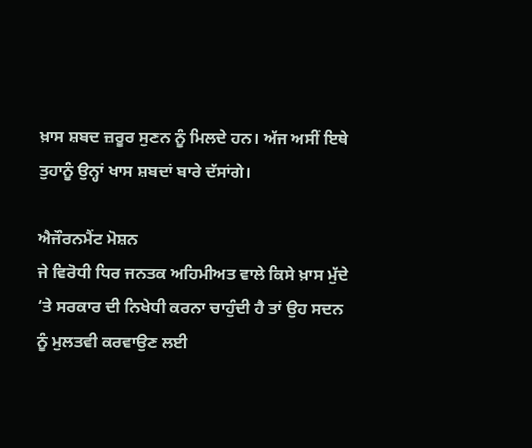ਖ਼ਾਸ ਸ਼ਬਦ ਜ਼ਰੂਰ ਸੁਣਨ ਨੂੰ ਮਿਲਦੇ ਹਨ। ਅੱਜ ਅਸੀਂ ਇਥੇ ਤੁਹਾਨੂੰ ਉਨ੍ਹਾਂ ਖਾਸ ਸ਼ਬਦਾਂ ਬਾਰੇ ਦੱਸਾਂਗੇ।

ਐਜੌਰਨਮੈਂਟ ਮੋਸ਼ਨ
ਜੇ ਵਿਰੋਧੀ ਧਿਰ ਜਨਤਕ ਅਹਿਮੀਅਤ ਵਾਲੇ ਕਿਸੇ ਖ਼ਾਸ ਮੁੱਦੇ ‘ਤੇ ਸਰਕਾਰ ਦੀ ਨਿਖੇਧੀ ਕਰਨਾ ਚਾਹੁੰਦੀ ਹੈ ਤਾਂ ਉਹ ਸਦਨ ਨੂੰ ਮੁਲਤਵੀ ਕਰਵਾਉਣ ਲਈ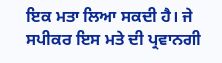ਇਕ ਮਤਾ ਲਿਆ ਸਕਦੀ ਹੈ। ਜੇ ਸਪੀਕਰ ਇਸ ਮਤੇ ਦੀ ਪ੍ਰਵਾਨਗੀ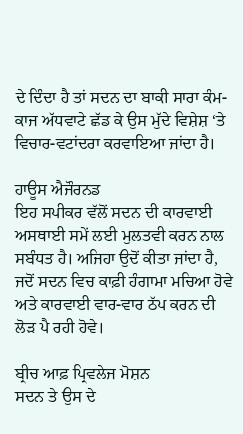ਦੇ ਦਿੰਦਾ ਹੈ ਤਾਂ ਸਦਨ ਦਾ ਬਾਕੀ ਸਾਰਾ ਕੰਮ-ਕਾਜ ਅੱਧਵਾਟੇ ਛੱਡ ਕੇ ਉਸ ਮੁੱਦੇ ਵਿਸ਼ੇਸ਼ ‘ਤੇ ਵਿਚਾਰ-ਵਟਾਂਦਰਾ ਕਰਵਾਇਆ ਜਾਂਦਾ ਹੈ।

ਹਾਊਸ ਐਜੌਰਨਡ
ਇਹ ਸਪੀਕਰ ਵੱਲੋਂ ਸਦਨ ਦੀ ਕਾਰਵਾਈ ਅਸਥਾਈ ਸਮੇਂ ਲਈ ਮੁਲਤਵੀ ਕਰਨ ਨਾਲ ਸਬੰਧਤ ਹੈ। ਅਜਿਹਾ ਉਦੋਂ ਕੀਤਾ ਜਾਂਦਾ ਹੈ, ਜਦੋਂ ਸਦਨ ਵਿਚ ਕਾਫ਼ੀ ਹੰਗਾਮਾ ਮਚਿਆ ਹੋਵੇ ਅਤੇ ਕਾਰਵਾਈ ਵਾਰ-ਵਾਰ ਠੱਪ ਕਰਨ ਦੀ ਲੋੜ ਪੈ ਰਹੀ ਹੋਵੇ।

ਬ੍ਰੀਚ ਆਫ਼ ਪ੍ਰਿਵਲੇਜ ਮੋਸ਼ਨ
ਸਦਨ ਤੇ ਉਸ ਦੇ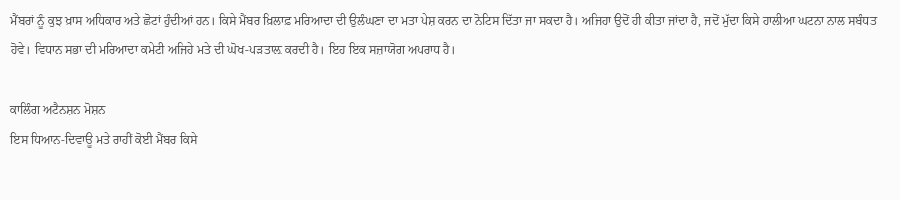ਮੈਂਬਰਾਂ ਨੂੰ ਕੁਝ ਖ਼ਾਸ ਅਧਿਕਾਰ ਅਤੇ ਛੋਟਾਂ ਹੁੰਦੀਆਂ ਹਨ। ਕਿਸੇ ਮੈਂਬਰ ਖ਼ਿਲਾਫ਼ ਮਰਿਆਦਾ ਦੀ ਉਲੰਘਣਾ ਦਾ ਮਤਾ ਪੇਸ਼ ਕਰਨ ਦਾ ਨੋਟਿਸ ਦਿੱਤਾ ਜਾ ਸਕਦਾ ਹੈ। ਅਜਿਹਾ ਉਦੋਂ ਹੀ ਕੀਤਾ ਜਾਂਦਾ ਹੈ, ਜਦੋਂ ਮੁੱਦਾ ਕਿਸੇ ਹਾਲੀਆ ਘਟਨਾ ਨਾਲ ਸਬੰਧਤ ਹੋਵੇ। ਵਿਧਾਨ ਸਭਾ ਦੀ ਮਰਿਆਦਾ ਕਮੇਟੀ ਅਜਿਹੇ ਮਤੇ ਦੀ ਘੋਖ-ਪੜਤਾਲ਼ ਕਰਦੀ ਹੈ। ਇਹ ਇਕ ਸਜ਼ਾਯੋਗ ਅਪਰਾਧ ਹੈ।

ਕਾਲਿੰਗ ਅਟੈਨਸ਼ਨ ਮੋਸ਼ਨ
ਇਸ ਧਿਆਨ-ਦਿਵਾਊ ਮਤੇ ਰਾਹੀਂ ਕੋਈ ਮੈਂਬਰ ਕਿਸੇ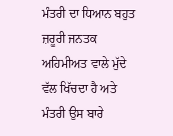ਮੰਤਰੀ ਦਾ ਧਿਆਨ ਬਹੁਤ ਜ਼ਰੂਰੀ ਜਨਤਕ ਅਹਿਮੀਅਤ ਵਾਲੇ ਮੁੱਦੇ ਵੱਲ ਖਿੱਚਦਾ ਹੈ ਅਤੇ ਮੰਤਰੀ ਉਸ ਬਾਰੇ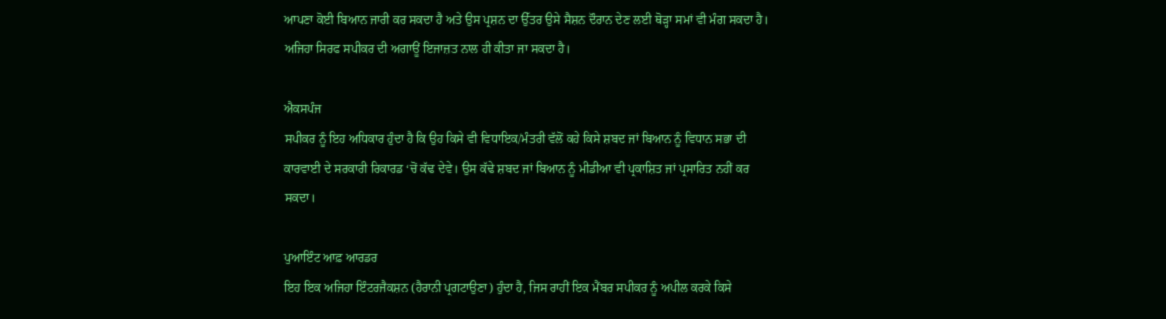ਆਪਣਾ ਕੋਈ ਬਿਆਨ ਜਾਰੀ ਕਰ ਸਕਦਾ ਹੈ ਅਤੇ ਉਸ ਪ੍ਰਸ਼ਨ ਦਾ ਉੱਤਰ ਉਸੇ ਸੈਸ਼ਨ ਦੌਰਾਨ ਦੇਣ ਲਈ ਥੋੜ੍ਹਾ ਸਮਾਂ ਵੀ ਮੰਗ ਸਕਦਾ ਹੈ। ਅਜਿਹਾ ਸਿਰਫ ਸਪੀਕਰ ਦੀ ਅਗਾਊਂ ਇਜਾਜ਼ਤ ਨਾਲ ਹੀ ਕੀਤਾ ਜਾ ਸਕਦਾ ਹੈ।

ਐਕਸਪੰਜ
ਸਪੀਕਰ ਨੂੰ ਇਹ ਅਧਿਕਾਰ ਹੁੰਦਾ ਹੈ ਕਿ ਉਹ ਕਿਸੇ ਵੀ ਵਿਧਾਇਕ/ਮੰਤਰੀ ਵੱਲੋਂ ਕਹੇ ਕਿਸੇ ਸ਼ਬਦ ਜਾਂ ਬਿਆਨ ਨੂੰ ਵਿਧਾਨ ਸਭਾ ਦੀ ਕਾਰਵਾਈ ਦੇ ਸਰਕਾਰੀ ਰਿਕਾਰਡ ‘ਚੋਂ ਕੱਢ ਦੇਵੇ। ਉਸ ਕੱਢੇ ਸ਼ਬਦ ਜਾਂ ਬਿਆਨ ਨੂੰ ਮੀਡੀਆ ਵੀ ਪ੍ਰਕਾਸ਼ਿਤ ਜਾਂ ਪ੍ਰਸਾਰਿਤ ਨਹੀਂ ਕਰ ਸਕਦਾ।

ਪੁਆਇੰਟ ਆਫ਼ ਆਰਡਰ
ਇਹ ਇਕ ਅਜਿਹਾ ਇੰਟਰਜੈਕਸ਼ਨ (ਹੈਰਾਨੀ ਪ੍ਰਗਟਾਉਣਾ) ਹੁੰਦਾ ਹੈ, ਜਿਸ ਰਾਹੀਂ ਇਕ ਮੈਂਬਰ ਸਪੀਕਰ ਨੂੰ ਅਪੀਲ ਕਰਕੇ ਕਿਸੇ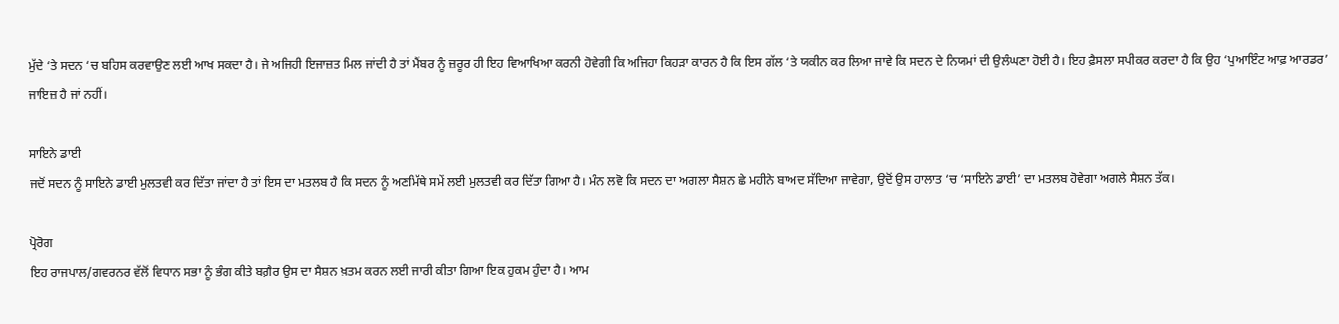ਮੁੱਦੇ ‘ਤੇ ਸਦਨ ‘ਚ ਬਹਿਸ ਕਰਵਾਉਣ ਲਈ ਆਖ ਸਕਦਾ ਹੈ। ਜੇ ਅਜਿਹੀ ਇਜਾਜ਼ਤ ਮਿਲ ਜਾਂਦੀ ਹੈ ਤਾਂ ਮੈਂਬਰ ਨੂੰ ਜ਼ਰੂਰ ਹੀ ਇਹ ਵਿਆਖਿਆ ਕਰਨੀ ਹੋਵੇਗੀ ਕਿ ਅਜਿਹਾ ਕਿਹੜਾ ਕਾਰਨ ਹੈ ਕਿ ਇਸ ਗੱਲ ‘ਤੇ ਯਕੀਨ ਕਰ ਲਿਆ ਜਾਵੇ ਕਿ ਸਦਨ ਦੇ ਨਿਯਮਾਂ ਦੀ ਉਲੰਘਣਾ ਹੋਈ ਹੈ। ਇਹ ਫ਼ੈਸਲਾ ਸਪੀਕਰ ਕਰਦਾ ਹੈ ਕਿ ਉਹ ‘ਪੁਆਇੰਟ ਆਫ਼ ਆਰਡਰ’ ਜਾਇਜ਼ ਹੈ ਜਾਂ ਨਹੀਂ।

ਸਾਇਨੇ ਡਾਈ
ਜਦੋਂ ਸਦਨ ਨੂੰ ਸਾਇਨੇ ਡਾਈ ਮੁਲਤਵੀ ਕਰ ਦਿੱਤਾ ਜਾਂਦਾ ਹੈ ਤਾਂ ਇਸ ਦਾ ਮਤਲਬ ਹੈ ਕਿ ਸਦਨ ਨੂੰ ਅਣਮਿੱਥੇ ਸਮੇਂ ਲਈ ਮੁਲਤਵੀ ਕਰ ਦਿੱਤਾ ਗਿਆ ਹੈ। ਮੰਨ ਲਵੋ ਕਿ ਸਦਨ ਦਾ ਅਗਲਾ ਸੈਸ਼ਨ ਛੇ ਮਹੀਨੇ ਬਾਅਦ ਸੱਦਿਆ ਜਾਵੇਗਾ, ਉਦੋਂ ਉਸ ਹਾਲਾਤ ‘ਚ ‘ਸਾਇਨੇ ਡਾਈ’ ਦਾ ਮਤਲਬ ਹੋਵੇਗਾ ਅਗਲੇ ਸੈਸ਼ਨ ਤੱਕ।

ਪ੍ਰੋਰੋਗ
ਇਹ ਰਾਜਪਾਲ/ਗਵਰਨਰ ਵੱਲੋਂ ਵਿਧਾਨ ਸਭਾ ਨੂੰ ਭੰਗ ਕੀਤੇ ਬਗ਼ੈਰ ਉਸ ਦਾ ਸੈਸ਼ਨ ਖ਼ਤਮ ਕਰਨ ਲਈ ਜਾਰੀ ਕੀਤਾ ਗਿਆ ਇਕ ਹੁਕਮ ਹੁੰਦਾ ਹੈ। ਆਮ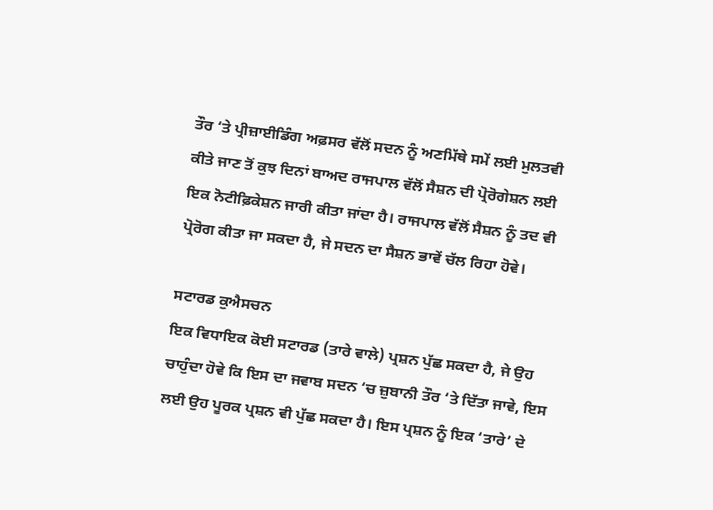ਤੌਰ ‘ਤੇ ਪ੍ਰੀਜ਼ਾਈਡਿੰਗ ਅਫ਼ਸਰ ਵੱਲੋਂ ਸਦਨ ਨੂੰ ਅਣਮਿੱਥੇ ਸਮੇਂ ਲਈ ਮੁਲਤਵੀ ਕੀਤੇ ਜਾਣ ਤੋਂ ਕੁਝ ਦਿਨਾਂ ਬਾਅਦ ਰਾਜਪਾਲ ਵੱਲੋਂ ਸੈਸ਼ਨ ਦੀ ਪ੍ਰੋਰੋਗੇਸ਼ਨ ਲਈ ਇਕ ਨੋਟੀਫ਼ਿਕੇਸ਼ਨ ਜਾਰੀ ਕੀਤਾ ਜਾਂਦਾ ਹੈ। ਰਾਜਪਾਲ ਵੱਲੋਂ ਸੈਸ਼ਨ ਨੂੰ ਤਦ ਵੀ ਪ੍ਰੋਰੋਗ ਕੀਤਾ ਜਾ ਸਕਦਾ ਹੈ, ਜੇ ਸਦਨ ਦਾ ਸੈਸ਼ਨ ਭਾਵੇਂ ਚੱਲ ਰਿਹਾ ਹੋਵੇ।

ਸਟਾਰਡ ਕੁਐਸਚਨ
ਇਕ ਵਿਧਾਇਕ ਕੋਈ ਸਟਾਰਡ (ਤਾਰੇ ਵਾਲੇ) ਪ੍ਰਸ਼ਨ ਪੁੱਛ ਸਕਦਾ ਹੈ, ਜੇ ਉਹ ਚਾਹੁੰਦਾ ਹੋਵੇ ਕਿ ਇਸ ਦਾ ਜਵਾਬ ਸਦਨ ‘ਚ ਜ਼ੁਬਾਨੀ ਤੌਰ ‘ਤੇ ਦਿੱਤਾ ਜਾਵੇ, ਇਸ ਲਈ ਉਹ ਪੂਰਕ ਪ੍ਰਸ਼ਨ ਵੀ ਪੁੱਛ ਸਕਦਾ ਹੈ। ਇਸ ਪ੍ਰਸ਼ਨ ਨੂੰ ਇਕ ‘ਤਾਰੇ’ ਦੇ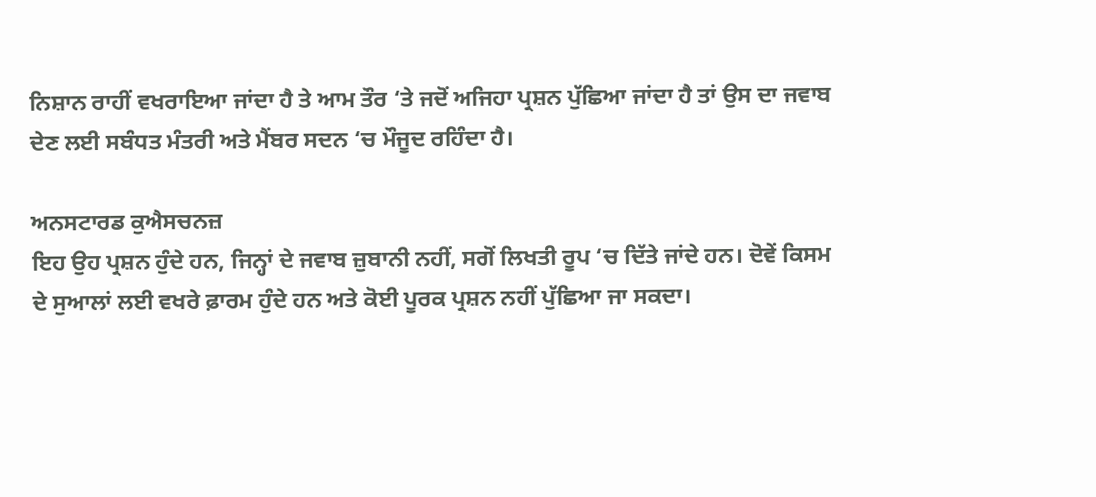ਨਿਸ਼ਾਨ ਰਾਹੀਂ ਵਖਰਾਇਆ ਜਾਂਦਾ ਹੈ ਤੇ ਆਮ ਤੌਰ ‘ਤੇ ਜਦੋਂ ਅਜਿਹਾ ਪ੍ਰਸ਼ਨ ਪੁੱਛਿਆ ਜਾਂਦਾ ਹੈ ਤਾਂ ਉਸ ਦਾ ਜਵਾਬ ਦੇਣ ਲਈ ਸਬੰਧਤ ਮੰਤਰੀ ਅਤੇ ਮੈਂਬਰ ਸਦਨ ‘ਚ ਮੌਜੂਦ ਰਹਿੰਦਾ ਹੈ।

ਅਨਸਟਾਰਡ ਕੁਐਸਚਨਜ਼
ਇਹ ਉਹ ਪ੍ਰਸ਼ਨ ਹੁੰਦੇ ਹਨ, ਜਿਨ੍ਹਾਂ ਦੇ ਜਵਾਬ ਜ਼ੁਬਾਨੀ ਨਹੀਂ, ਸਗੋਂ ਲਿਖਤੀ ਰੂਪ ‘ਚ ਦਿੱਤੇ ਜਾਂਦੇ ਹਨ। ਦੋਵੇਂ ਕਿਸਮ ਦੇ ਸੁਆਲਾਂ ਲਈ ਵਖਰੇ ਫ਼ਾਰਮ ਹੁੰਦੇ ਹਨ ਅਤੇ ਕੋਈ ਪੂਰਕ ਪ੍ਰਸ਼ਨ ਨਹੀਂ ਪੁੱਛਿਆ ਜਾ ਸਕਦਾ।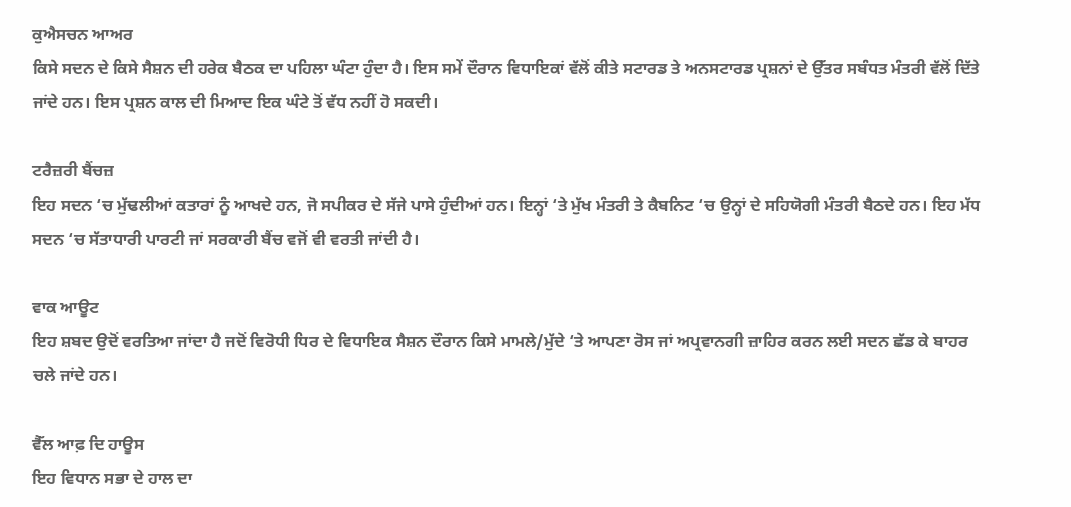ਕੁਐਸਚਨ ਆਅਰ
ਕਿਸੇ ਸਦਨ ਦੇ ਕਿਸੇ ਸੈਸ਼ਨ ਦੀ ਹਰੇਕ ਬੈਠਕ ਦਾ ਪਹਿਲਾ ਘੰਟਾ ਹੁੰਦਾ ਹੈ। ਇਸ ਸਮੇਂ ਦੌਰਾਨ ਵਿਧਾਇਕਾਂ ਵੱਲੋਂ ਕੀਤੇ ਸਟਾਰਡ ਤੇ ਅਨਸਟਾਰਡ ਪ੍ਰਸ਼ਨਾਂ ਦੇ ਉੱਤਰ ਸਬੰਧਤ ਮੰਤਰੀ ਵੱਲੋਂ ਦਿੱਤੇ ਜਾਂਦੇ ਹਨ। ਇਸ ਪ੍ਰਸ਼ਨ ਕਾਲ ਦੀ ਮਿਆਦ ਇਕ ਘੰਟੇ ਤੋਂ ਵੱਧ ਨਹੀਂ ਹੋ ਸਕਦੀ।

ਟਰੈਜ਼ਰੀ ਬੈਂਚਜ਼
ਇਹ ਸਦਨ ‘ਚ ਮੁੱਢਲੀਆਂ ਕਤਾਰਾਂ ਨੂੰ ਆਖਦੇ ਹਨ, ਜੋ ਸਪੀਕਰ ਦੇ ਸੱਜੇ ਪਾਸੇ ਹੁੰਦੀਆਂ ਹਨ। ਇਨ੍ਹਾਂ ‘ਤੇ ਮੁੱਖ ਮੰਤਰੀ ਤੇ ਕੈਬਨਿਟ ‘ਚ ਉਨ੍ਹਾਂ ਦੇ ਸਹਿਯੋਗੀ ਮੰਤਰੀ ਬੈਠਦੇ ਹਨ। ਇਹ ਮੱਧ ਸਦਨ ‘ਚ ਸੱਤਾਧਾਰੀ ਪਾਰਟੀ ਜਾਂ ਸਰਕਾਰੀ ਬੈਂਚ ਵਜੋਂ ਵੀ ਵਰਤੀ ਜਾਂਦੀ ਹੈ।

ਵਾਕ ਆਊਟ
ਇਹ ਸ਼ਬਦ ਉਦੋਂ ਵਰਤਿਆ ਜਾਂਦਾ ਹੈ ਜਦੋਂ ਵਿਰੋਧੀ ਧਿਰ ਦੇ ਵਿਧਾਇਕ ਸੈਸ਼ਨ ਦੌਰਾਨ ਕਿਸੇ ਮਾਮਲੇ/ਮੁੱਦੇ ‘ਤੇ ਆਪਣਾ ਰੋਸ ਜਾਂ ਅਪ੍ਰਵਾਨਗੀ ਜ਼ਾਹਿਰ ਕਰਨ ਲਈ ਸਦਨ ਛੱਡ ਕੇ ਬਾਹਰ ਚਲੇ ਜਾਂਦੇ ਹਨ।

ਵੈੱਲ ਆਫ਼ ਦਿ ਹਾਊਸ
ਇਹ ਵਿਧਾਨ ਸਭਾ ਦੇ ਹਾਲ ਦਾ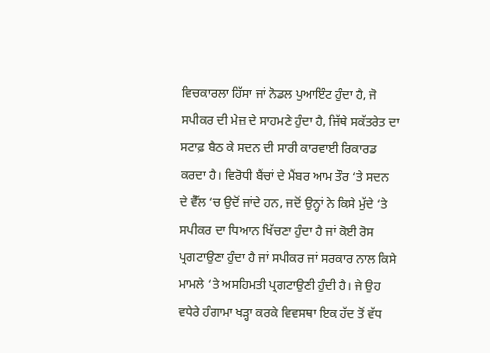ਵਿਚਕਾਰਲਾ ਹਿੱਸਾ ਜਾਂ ਨੋਡਲ ਪੁਆਇੰਟ ਹੁੰਦਾ ਹੈ, ਜੋ ਸਪੀਕਰ ਦੀ ਮੇਜ਼ ਦੇ ਸਾਹਮਣੇ ਹੁੰਦਾ ਹੈ, ਜਿੱਥੇ ਸਕੱਤਰੇਤ ਦਾ ਸਟਾਫ਼ ਬੈਠ ਕੇ ਸਦਨ ਦੀ ਸਾਰੀ ਕਾਰਵਾਈ ਰਿਕਾਰਡ ਕਰਦਾ ਹੈ। ਵਿਰੋਧੀ ਬੈਂਚਾਂ ਦੇ ਮੈਂਬਰ ਆਮ ਤੌਰ ‘ਤੇ ਸਦਨ ਦੇ ਵੈੱਲ ‘ਚ ਉਦੋਂ ਜਾਂਦੇ ਹਨ, ਜਦੋਂ ਉਨ੍ਹਾਂ ਨੇ ਕਿਸੇ ਮੁੱਦੇ ‘ਤੇ ਸਪੀਕਰ ਦਾ ਧਿਆਨ ਖਿੱਚਣਾ ਹੁੰਦਾ ਹੈ ਜਾਂ ਕੋਈ ਰੋਸ ਪ੍ਰਗਟਾਉਣਾ ਹੁੰਦਾ ਹੈ ਜਾਂ ਸਪੀਕਰ ਜਾਂ ਸਰਕਾਰ ਨਾਲ ਕਿਸੇ ਮਾਮਲੇ ‘ਤੇ ਅਸਹਿਮਤੀ ਪ੍ਰਗਟਾਉਣੀ ਹੁੰਦੀ ਹੈ। ਜੇ ਉਹ ਵਧੇਰੇ ਹੰਗਾਮਾ ਖੜ੍ਹਾ ਕਰਕੇ ਵਿਵਸਥਾ ਇਕ ਹੱਦ ਤੋਂ ਵੱਧ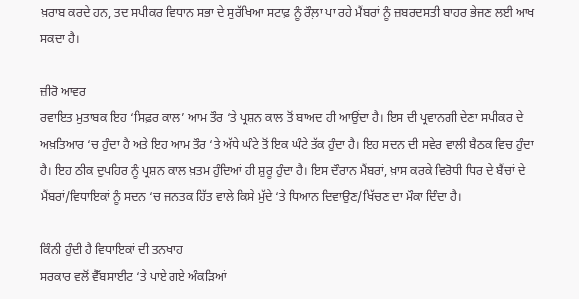ਖ਼ਰਾਬ ਕਰਦੇ ਹਨ, ਤਦ ਸਪੀਕਰ ਵਿਧਾਨ ਸਭਾ ਦੇ ਸੁਰੱਖਿਆ ਸਟਾਫ਼ ਨੂੰ ਰੌਲ਼ਾ ਪਾ ਰਹੇ ਮੈਂਬਰਾਂ ਨੂੰ ਜ਼ਬਰਦਸਤੀ ਬਾਹਰ ਭੇਜਣ ਲਈ ਆਖ ਸਕਦਾ ਹੈ।

ਜ਼ੀਰੋ ਆਵਰ
ਰਵਾਇਤ ਮੁਤਾਬਕ ਇਹ ‘ਸਿਫ਼ਰ ਕਾਲ’ ਆਮ ਤੌਰ ‘ਤੇ ਪ੍ਰਸ਼ਨ ਕਾਲ ਤੋਂ ਬਾਅਦ ਹੀ ਆਉਂਦਾ ਹੈ। ਇਸ ਦੀ ਪ੍ਰਵਾਨਗੀ ਦੇਣਾ ਸਪੀਕਰ ਦੇ ਅਖ਼ਤਿਆਰ ‘ਚ ਹੁੰਦਾ ਹੈ ਅਤੇ ਇਹ ਆਮ ਤੌਰ ‘ਤੇ ਅੱਧੇ ਘੰਟੇ ਤੋਂ ਇਕ ਘੰਟੇ ਤੱਕ ਹੁੰਦਾ ਹੈ। ਇਹ ਸਦਨ ਦੀ ਸਵੇਰ ਵਾਲੀ ਬੈਠਕ ਵਿਚ ਹੁੰਦਾ ਹੈ। ਇਹ ਠੀਕ ਦੁਪਹਿਰ ਨੂੰ ਪ੍ਰਸ਼ਨ ਕਾਲ ਖ਼ਤਮ ਹੁੰਦਿਆਂ ਹੀ ਸ਼ੁਰੂ ਹੁੰਦਾ ਹੈ। ਇਸ ਦੌਰਾਨ ਮੈਂਬਰਾਂ, ਖ਼ਾਸ ਕਰਕੇ ਵਿਰੋਧੀ ਧਿਰ ਦੇ ਬੈਂਚਾਂ ਦੇ ਮੈਂਬਰਾਂ/ਵਿਧਾਇਕਾਂ ਨੂੰ ਸਦਨ ‘ਚ ਜਨਤਕ ਹਿੱਤ ਵਾਲੇ ਕਿਸੇ ਮੁੱਦੇ ‘ਤੇ ਧਿਆਨ ਦਿਵਾਉਣ/ਖਿੱਚਣ ਦਾ ਮੌਕਾ ਦਿੰਦਾ ਹੈ।

ਕਿੰਨੀ ਹੁੰਦੀ ਹੈ ਵਿਧਾਇਕਾਂ ਦੀ ਤਨਖਾਹ
ਸਰਕਾਰ ਵਲੋਂ ਵੈੱਬਸਾਈਟ ‘ਤੇ ਪਾਏ ਗਏ ਅੰਕੜਿਆਂ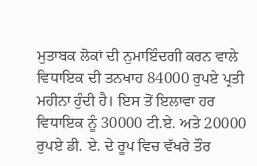ਮੁਤਾਬਕ ਲੋਕਾਂ ਦੀ ਨੁਮਾਇੰਦਗੀ ਕਰਨ ਵਾਲੇ ਵਿਧਾਇਕ ਦੀ ਤਨਖਾਹ 84000 ਰੁਪਏ ਪ੍ਰਤੀ ਮਹੀਨਾ ਹੁੰਦੀ ਹੈ। ਇਸ ਤੋਂ ਇਲਾਵਾ ਹਰ ਵਿਧਾਇਕ ਨੂੰ 30000 ਟੀ.ਏ. ਅਤੇ 20000 ਰੁਪਏ ਡੀ. ਏ. ਦੇ ਰੂਪ ਵਿਚ ਵੱਖਰੇ ਤੌਰ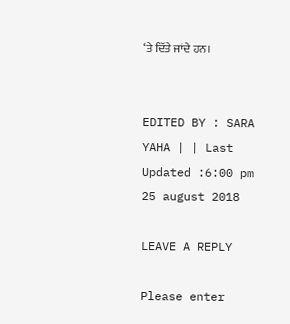‘ਤੇ ਦਿੱਤੇ ਜਾਂਦੇ ਹਨ।


EDITED BY : SARA YAHA | | Last Updated :6:00 pm 25 august 2018

LEAVE A REPLY

Please enter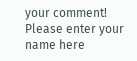your comment!
Please enter your name here